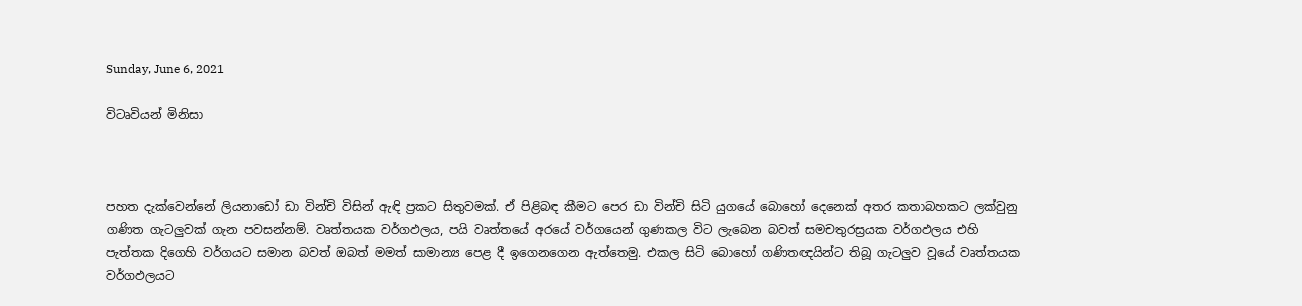Sunday, June 6, 2021

විටෘවියන් මිනිසා



පහත දැක්වෙන්නේ ලියනාඩෝ ඩා වින්චි විසින් ඇඳි ප්‍රකට සිතුවමක්. ඒ පිළිබඳ කීමට පෙර ඩා වින්චි සිටි යුගයේ බොහෝ දෙනෙක් අතර කතාබහකට ලක්වුනු ගණිත ගැටලුවක් ගැන පවසන්නම්. වෘත්තයක වර්ගඵලය, පයි වෘත්තයේ අරයේ වර්ගයෙන් ගුණකල විට ලැබෙන බවත් සමචතුරස්‍රයක වර්ගඵලය එහි පැත්තක දිගෙහි වර්ගයට සමාන බවත් ඔබත් මමත් සාමාන්‍ය පෙළ දී ඉගෙනගෙන ඇත්තෙමු. එකල සිටි බොහෝ ගණිතඥයින්ට තිබූ ගැටලුව වූයේ වෘත්තයක වර්ගඵලයට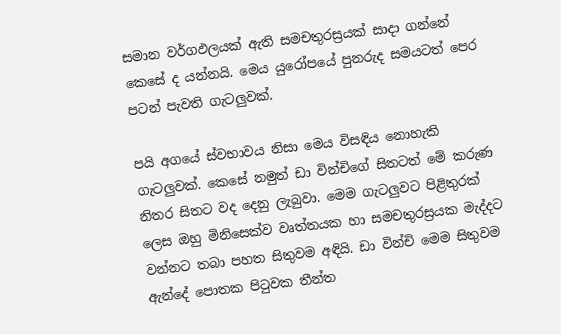සමාන වර්ගඵලයක් ඇති සමචතුරස්‍රයක් සාදා ගන්නේ කෙසේ ද යන්නයි. මෙය යුරෝපයේ පුනරුද සමයටත් පෙර පටන් පැවති ගැටලුවක්.

පයි අගයේ ස්වභාවය නිසා මෙය විසඳිය නොහැකි ගැටලුවක්. කෙසේ නමුත් ඩා වින්චිගේ සිතටත් මේ කරුණ නිතර සිතට වද දෙනු ලැබුවා. මෙම ගැටලුවට පිළිතුරක් ලෙස ඔහු මිනිසෙක්ව වෘත්තයක හා සමචතුරස්‍රයක මැද්දට වන්නට තබා පහත සිතුවම අඳියි. ඩා වින්චි මෙම සිතුවම ඇන්දේ පොතක පිටුවක තීන්ත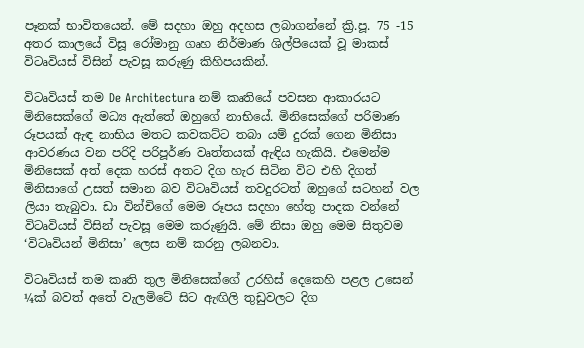පෑනක් භාවිතයෙන්. මේ සදහා ඔහු අදහස ලබාගන්නේ ක්‍රි.පූ. 75 -15 අතර කාලයේ විසූ රෝමානු ගෘහ නිර්මාණ ශිල්පියෙක් වූ මාකස් විටෘවියස් විසින් පැවසූ කරුණු කිහිපයකින්.

විටෘවියස් තම De Architectura නම් කෘතියේ පවසන ආකාරයට මිනිසෙක්ගේ මධ්‍ය ඇත්තේ ඔහුගේ නාභියේ. මිනිසෙක්ගේ පරිමාණ රූපයක් ඇඳ නාභිය මතට කවකට්ට තබා යම් දුරක් ගෙන මිනිසා ආවරණය වන පරිදි පරිපූර්ණ වෘත්තයක් ඇඳිය හැකියි. එමෙන්ම මිනිසෙක් අත් දෙක හරස් අතට දිග හැර සිටින විට එහි දිගත් මිනිසාගේ උසත් සමාන බව විටෘවියස් තවදුරටත් ඔහුගේ සටහන් වල ලියා තැබුවා. ඩා වින්චිගේ මෙම රූපය සදහා හේතු පාදක වන්නේ විටෘවියස් විසින් පැවසූ මෙම කරුණුයි. මේ නිසා ඔහු මෙම සිතුවම ‘විටෘවියන් මිනිසා’ ලෙස නම් කරනු ලබනවා.

විටෘවියස් තම කෘති තුල මිනිසෙක්ගේ උරහිස් දෙකෙහි පළල උසෙන් ¼ක් බවත් අතේ වැලමිටේ සිට ඇඟිලි තුඩුවලට දිග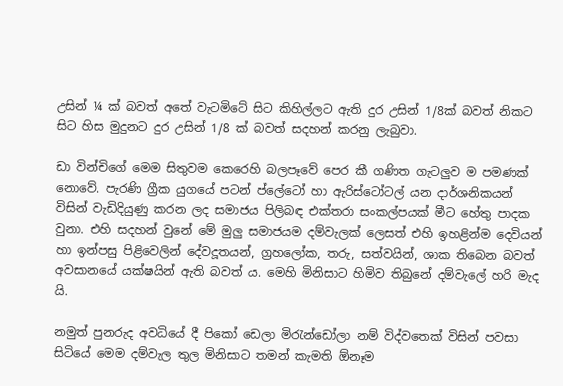උසින් ¼ ක් බවත් අතේ වැටමිටේ සිට කිහිල්ලට ඇති දුර උසින් 1/8ක් බවත් නිකට සිට හිස මුදුනට දුර උසින් 1/8 ක් බවත් සදහන් කරනු ලැබුවා.

ඩා වින්චිගේ මෙම සිතුවම කෙරෙහි බලපෑවේ පෙර කී ගණිත ගැටලුව ම පමණක් නොවේ. පැරණි ග්‍රීක යුගයේ පටන් ප්ලේටෝ හා ඇරිස්ටෝටල් යන දාර්ශනිකයන් විසින් වැඩිදියුණු කරන ලද සමාජය පිලිබඳ එක්තරා සංකල්පයක් මීට හේතු පාදක වුනා. එහි සදහන් වුනේ මේ මුලු සමාජයම දම්වැලක් ලෙසත් එහි ඉහළින්ම දෙවියන් හා ඉන්පසු පිළිවෙලින් දේවදූතයන්, ග්‍රහලෝක, තරු, සත්වයින්, ශාක තිබෙන බවත් අවසානයේ යක්ෂයින් ඇති බවත් ය. මෙහි මිනිසාට හිමිව තිබුනේ දම්වැලේ හරි මැද යි.

නමුත් පුනරුද අවධියේ දී පිකෝ ඩෙලා මිරැන්ඩෝලා නම් විද්වතෙක් විසින් පවසා සිටියේ මෙම දම්වැල තුල මිනිසාට තමන් කැමති ඕනෑම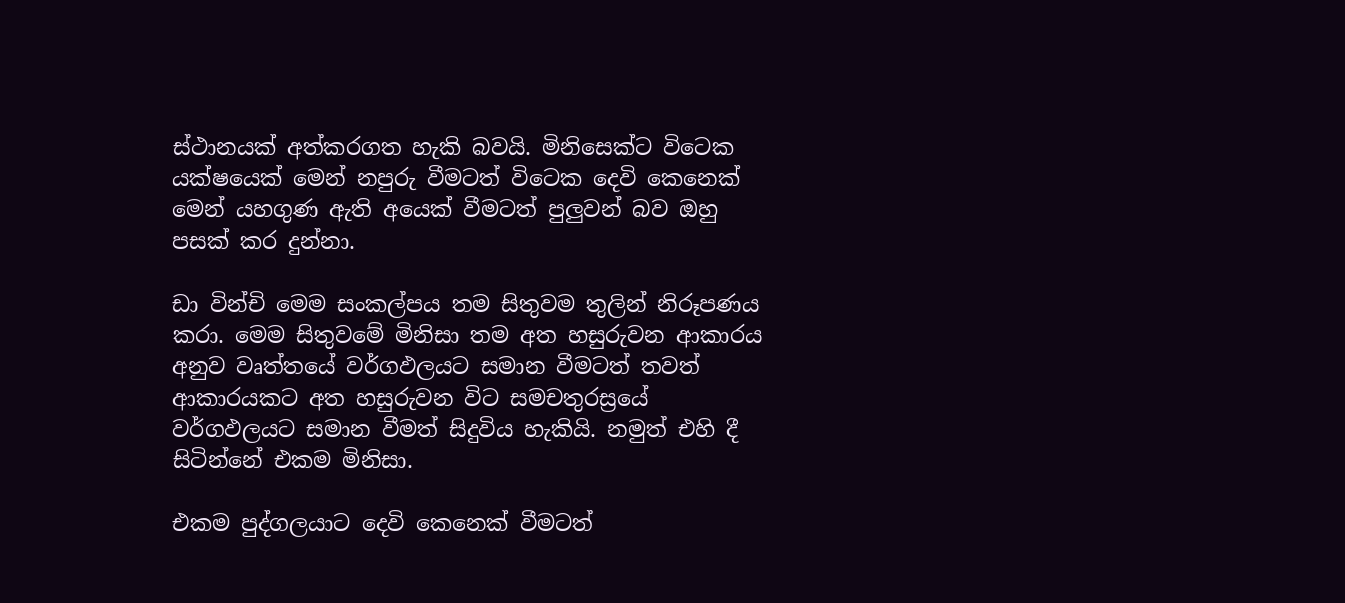ස්ථානයක් අත්කරගත හැකි බවයි. මිනිසෙක්ට විටෙක යක්ෂයෙක් මෙන් නපුරු වීමටත් විටෙක දෙවි කෙනෙක් මෙන් යහගුණ ඇති අයෙක් වීමටත් පුලුවන් බව ඔහු පසක් කර දුන්නා.

ඩා වින්චි මෙම සංකල්පය තම සිතුවම තුලින් නිරූපණය කරා. මෙම සිතුවමේ මිනිසා තම අත හසුරුවන ආකාරය අනුව වෘත්තයේ වර්ගඵලයට සමාන වීමටත් තවත් ආකාරයකට අත හසුරුවන විට සමචතුරස්‍රයේ වර්ගඵලයට සමාන වීමත් සිදුවිය හැකියි. නමුත් එහි දී සිටින්නේ එකම මිනිසා.

එකම පුද්ගලයාට දෙවි කෙනෙක් වීමටත්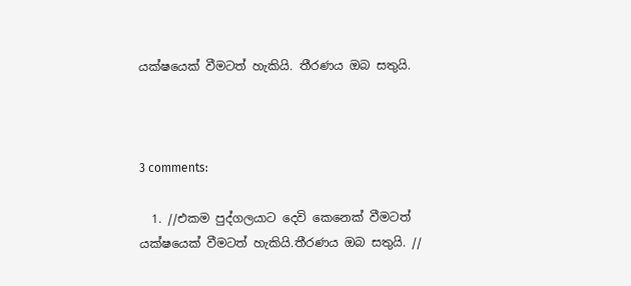යක්ෂයෙක් වීමටත් හැකියි. තීරණය ඔබ සතුයි.



3 comments:

  1. //එකම පුද්ගලයාට දෙවි කෙනෙක් වීමටත් යක්ෂයෙක් වීමටත් හැකියි.තීරණය ඔබ සතුයි. //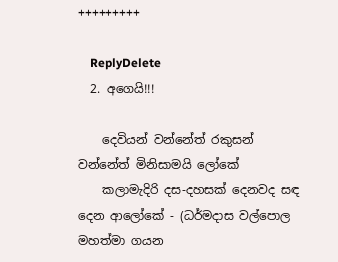+++++++++

    ReplyDelete
  2. අගෙයි!!!

    දෙවියන් වන්නේත් රකුසන් වන්නේත් මිනිසාමයි ලෝකේ
    කලාමැදිරි දස-දහසක් දෙනවද සඳ දෙන ආලෝකේ - (ධර්මදාස වල්පොල මහත්මා ගයන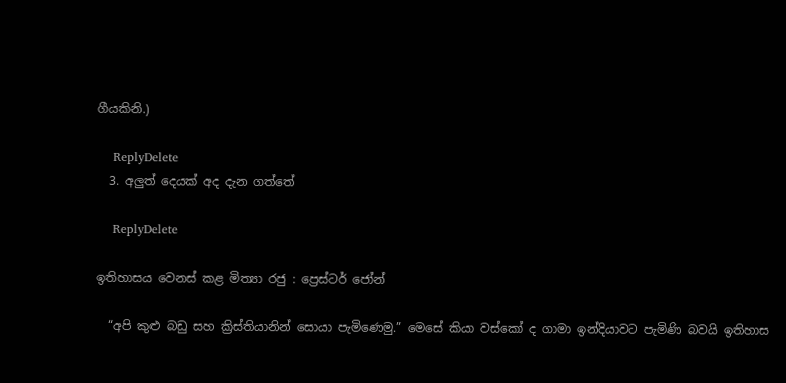ගීයකිනි.)

    ReplyDelete
  3. අලුත් දෙයක් අද දැන ගත්තේ

    ReplyDelete

ඉතිහාසය වෙනස් කළ මිත්‍යා රජු : ප්‍රෙස්ටර් ජෝන්

  “අපි කුළු බඩු සහ ක්‍රිස්තියානින් සොයා පැමිණෙමු.” මෙසේ කියා වස්කෝ ද ගාමා ඉන්දියාවට පැමිණි බවයි ඉතිහාස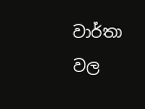වාර්තා වල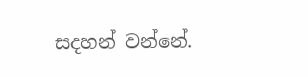සදහන් වන්නේ.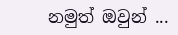නමුත් ඔවුන් ...